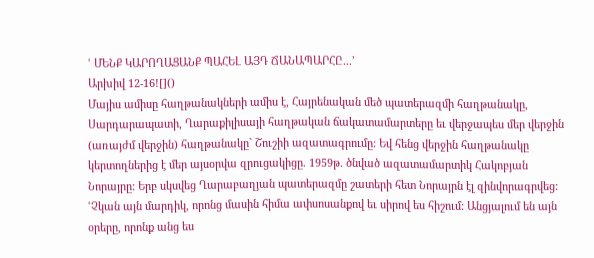ՙ ՄԵՆՔ ԿԱՐՈՂԱՑԱՆՔ ՊԱՀԵԼ ԱՅԴ ՃԱՆԱՊԱՐՀԸ...՚
Արխիվ 12-16![]()
Մայիս ամիսը հաղթանակների ամիս է, Հայրենական մեծ պատերազմի հաղթանակը, Սարդարապատի, Ղարաքիլիսայի հաղթական ճակատամարտերը եւ վերջապես մեր վերջին (առայժմ վերջին) հաղթանակը` Շուշիի ազատագրումը: Եվ հենց վերջին հաղթանակը կերտողներից է մեր այսօրվա զրուցակիցը. 1959թ. ծնված ազատամարտիկ Հակոբյան Նորայրը: Երբ սկսվեց Ղարաբաղյան պատերազմը շատերի հետ Նորայրն էլ զինվորագրվեց:
ՙՉկան այն մարդիկ, որոնց մասին հիմա ափսոսանքով եւ սիրով ես հիշում: Անցյալում են այն օրերը, որոնք անց ես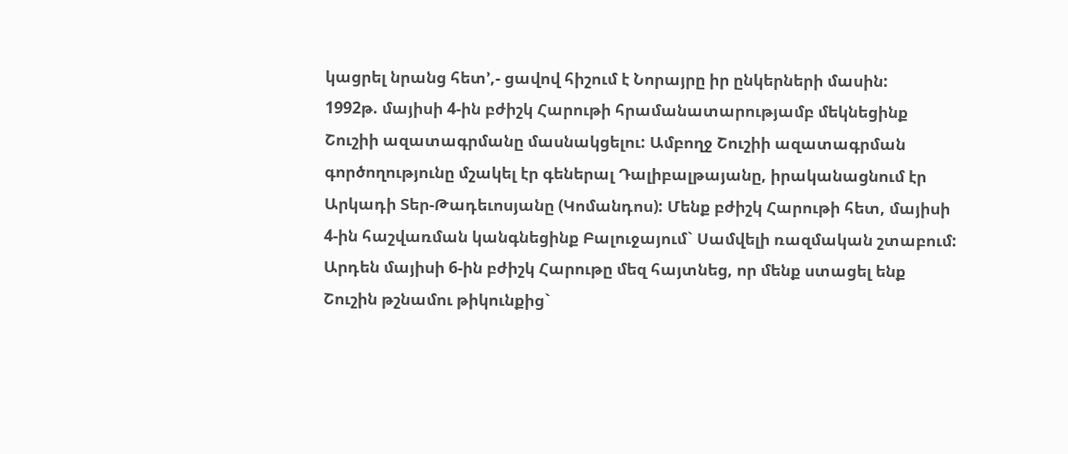կացրել նրանց հետ՚,- ցավով հիշում է Նորայրը իր ընկերների մասին:
1992թ. մայիսի 4-ին բժիշկ Հարութի հրամանատարությամբ մեկնեցինք Շուշիի ազատագրմանը մասնակցելու: Ամբողջ Շուշիի ազատագրման գործողությունը մշակել էր գեներալ Դալիբալթայանը, իրականացնում էր Արկադի Տեր-Թադեւոսյանը (Կոմանդոս): Մենք բժիշկ Հարութի հետ, մայիսի 4-ին հաշվառման կանգնեցինք Բալուջայում` Սամվելի ռազմական շտաբում: Արդեն մայիսի 6-ին բժիշկ Հարութը մեզ հայտնեց, որ մենք ստացել ենք Շուշին թշնամու թիկունքից`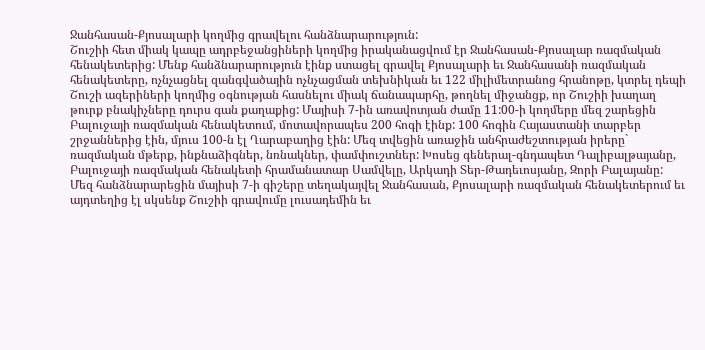Ջանհասան-Քյոսալարի կողմից գրավելու հանձնարարություն:
Շուշիի հետ միակ կապը ադրբեջանցիների կողմից իրականացվում էր Ջանհասան-Քյոսալար ռազմական հենակետերից: Մենք հանձնարարություն էինք ստացել գրավել Քյոսալարի եւ Ջանհասանի ռազմական հենակետերը, ոչնչացնել զանգվածային ոչնչացման տեխնիկան եւ 122 միլիմետրանոց հրանոթը, կտրել դեպի Շուշի ազերիների կողմից օգնության հասնելու միակ ճանապարհը, թողնել միջանցք, որ Շուշիի խաղաղ թուրք բնակիչները դուրս գան քաղաքից: Մայիսի 7-ին առավոտյան ժամը 11:00-ի կողմերը մեզ շարեցին Բալուջայի ռազմական հենակետում, մոտավորապես 200 հոգի էինք: 100 հոգին Հայաստանի տարբեր շրջաններից էին, մյուս 100-ն էլ Ղարաբաղից էին: Մեզ տվեցին առաջին անհրաժեշտության իրերը` ռազմական մթերք, ինքնաձիգներ, նռնակներ, փամփուշտներ: Խոսեց գեներալ-գնդապետ Դալիբալթայանը, Բալուջայի ռազմական հենակետի հրամանատար Սամվելը, Արկադի Տեր-Թադեւոսյանը, Զորի Բալայանը:
Մեզ հանձնարարեցին մայիսի 7-ի գիշերը տեղակայվել Ջանհասան, Քյոսալարի ռազմական հենակետերում եւ այդտեղից էլ սկսենք Շուշիի գրավումը լուսադեմին եւ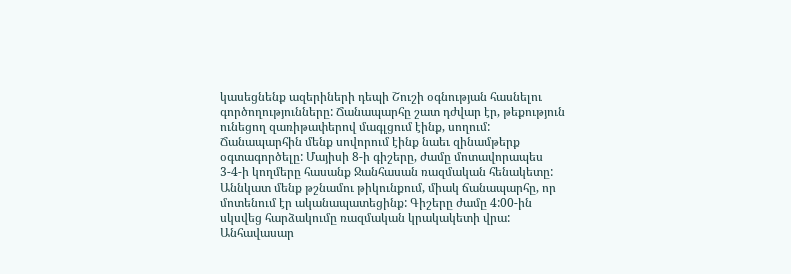կասեցնենք ազերիների դեպի Շուշի օգնության հասնելու գործողությունները: Ճանապարհը շատ դժվար էր, թեքություն ունեցող զառիթափերով մագլցում էինք, սողում: Ճանապարհին մենք սովորում էինք նաեւ զինամթերք օգտագործելը: Մայիսի 8-ի գիշերը, ժամը մոտավորապես 3-4-ի կողմերը հասանք Ջանհասան ռազմական հենակետը: Աննկատ մենք թշնամու թիկունքում, միակ ճանապարհը, որ մոտենում էր ականապատեցինք: Գիշերը ժամը 4:00-ին սկսվեց հարձակումը ռազմական կրակակետի վրա: Անհավասար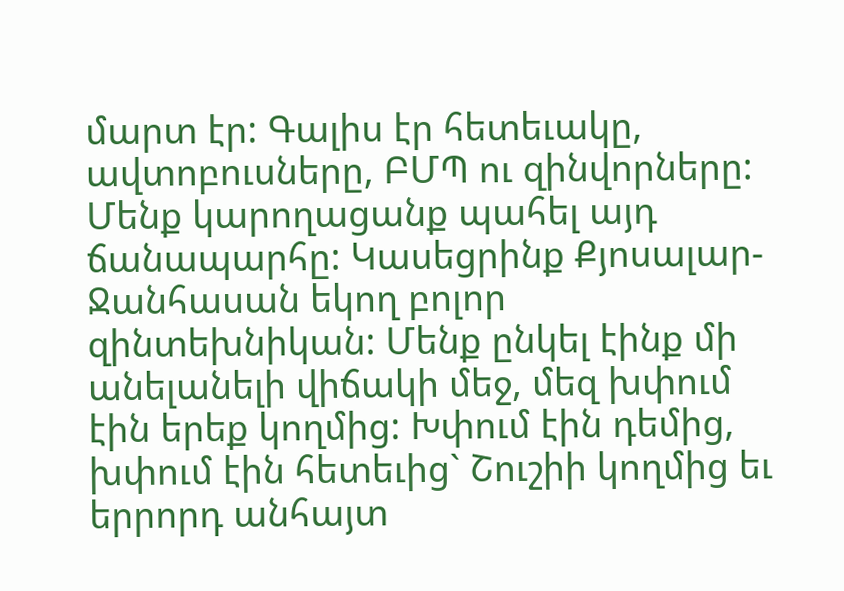մարտ էր: Գալիս էր հետեւակը, ավտոբուսները, ԲՄՊ ու զինվորները: Մենք կարողացանք պահել այդ ճանապարհը: Կասեցրինք Քյոսալար-Ջանհասան եկող բոլոր զինտեխնիկան: Մենք ընկել էինք մի անելանելի վիճակի մեջ, մեզ խփում էին երեք կողմից: Խփում էին դեմից, խփում էին հետեւից` Շուշիի կողմից եւ երրորդ անհայտ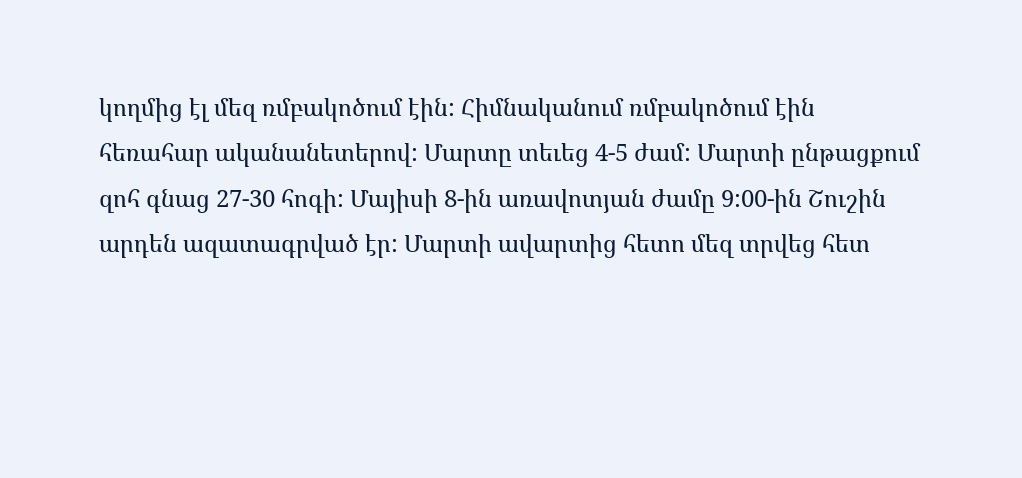կողմից էլ մեզ ռմբակոծում էին: Հիմնականում ռմբակոծում էին հեռահար ականանետերով: Մարտը տեւեց 4-5 ժամ: Մարտի ընթացքում զոհ գնաց 27-30 հոգի: Մայիսի 8-ին առավոտյան ժամը 9:00-ին Շուշին արդեն ազատագրված էր: Մարտի ավարտից հետո մեզ տրվեց հետ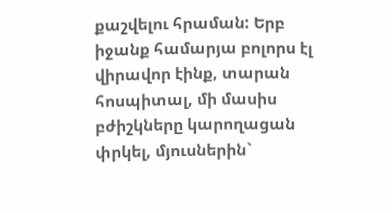քաշվելու հրաման: Երբ իջանք համարյա բոլորս էլ վիրավոր էինք, տարան հոսպիտալ, մի մասիս բժիշկները կարողացան փրկել, մյուսներին`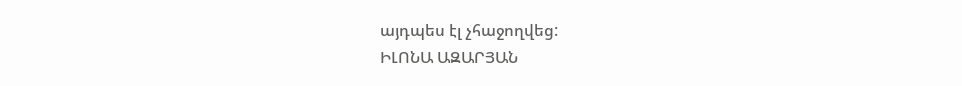այդպես էլ չհաջողվեց:
ԻԼՈՆԱ ԱԶԱՐՅԱՆ